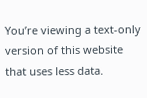You’re viewing a text-only version of this website that uses less data.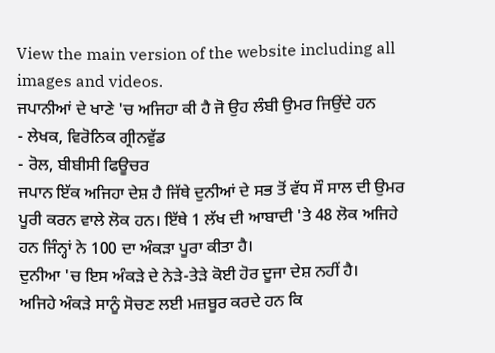View the main version of the website including all images and videos.
ਜਪਾਨੀਆਂ ਦੇ ਖਾਣੇ 'ਚ ਅਜਿਹਾ ਕੀ ਹੈ ਜੋ ਉਹ ਲੰਬੀ ਉਮਰ ਜਿਉਂਦੇ ਹਨ
- ਲੇਖਕ, ਵਿਰੋਨਿਕ ਗ੍ਰੀਨਵੁੱਡ
- ਰੋਲ, ਬੀਬੀਸੀ ਫਿਊਚਰ
ਜਪਾਨ ਇੱਕ ਅਜਿਹਾ ਦੇਸ਼ ਹੈ ਜਿੱਥੇ ਦੁਨੀਆਂ ਦੇ ਸਭ ਤੋਂ ਵੱਧ ਸੌ ਸਾਲ ਦੀ ਉਮਰ ਪੂਰੀ ਕਰਨ ਵਾਲੇ ਲੋਕ ਹਨ। ਇੱਥੇ 1 ਲੱਖ ਦੀ ਆਬਾਦੀ 'ਤੇ 48 ਲੋਕ ਅਜਿਹੇ ਹਨ ਜਿੰਨ੍ਹਾਂ ਨੇ 100 ਦਾ ਅੰਕੜਾ ਪੂਰਾ ਕੀਤਾ ਹੈ।
ਦੁਨੀਆ 'ਚ ਇਸ ਅੰਕੜੇ ਦੇ ਨੇੜੇ-ਤੇੜੇ ਕੋਈ ਹੋਰ ਦੂਜਾ ਦੇਸ਼ ਨਹੀਂ ਹੈ।
ਅਜਿਹੇ ਅੰਕੜੇ ਸਾਨੂੰ ਸੋਚਣ ਲਈ ਮਜ਼ਬੂਰ ਕਰਦੇ ਹਨ ਕਿ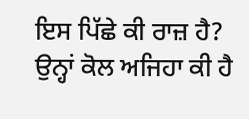ਇਸ ਪਿੱਛੇ ਕੀ ਰਾਜ਼ ਹੈ? ਉਨ੍ਹਾਂ ਕੋਲ ਅਜਿਹਾ ਕੀ ਹੈ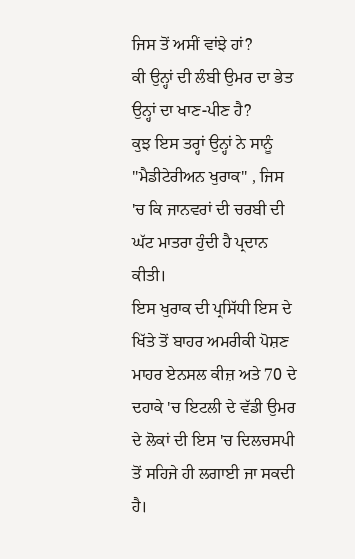ਜਿਸ ਤੋਂ ਅਸੀਂ ਵਾਂਝੇ ਹਾਂ?
ਕੀ ਉਨ੍ਹਾਂ ਦੀ ਲੰਬੀ ਉਮਰ ਦਾ ਭੇਤ ਉਨ੍ਹਾਂ ਦਾ ਖਾਣ-ਪੀਣ ਹੈ?
ਕੁਝ ਇਸ ਤਰ੍ਹਾਂ ਉਨ੍ਹਾਂ ਨੇ ਸਾਨੂੰ "ਮੈਡੀਟੇਰੀਅਨ ਖੁਰਾਕ" , ਜਿਸ 'ਚ ਕਿ ਜਾਨਵਰਾਂ ਦੀ ਚਰਬੀ ਦੀ ਘੱਟ ਮਾਤਰਾ ਹੁੰਦੀ ਹੈ ਪ੍ਰਦਾਨ ਕੀਤੀ।
ਇਸ ਖੁਰਾਕ ਦੀ ਪ੍ਰਸਿੱਧੀ ਇਸ ਦੇ ਖਿੱਤੇ ਤੋਂ ਬਾਹਰ ਅਮਰੀਕੀ ਪੋਸ਼ਣ ਮਾਹਰ ਏਨਸਲ ਕੀਜ਼ ਅਤੇ 70 ਦੇ ਦਹਾਕੇ 'ਚ ਇਟਲੀ ਦੇ ਵੱਡੀ ਉਮਰ ਦੇ ਲੋਕਾਂ ਦੀ ਇਸ 'ਚ ਦਿਲਚਸਪੀ ਤੋਂ ਸਹਿਜੇ ਹੀ ਲਗਾਈ ਜਾ ਸਕਦੀ ਹੈ।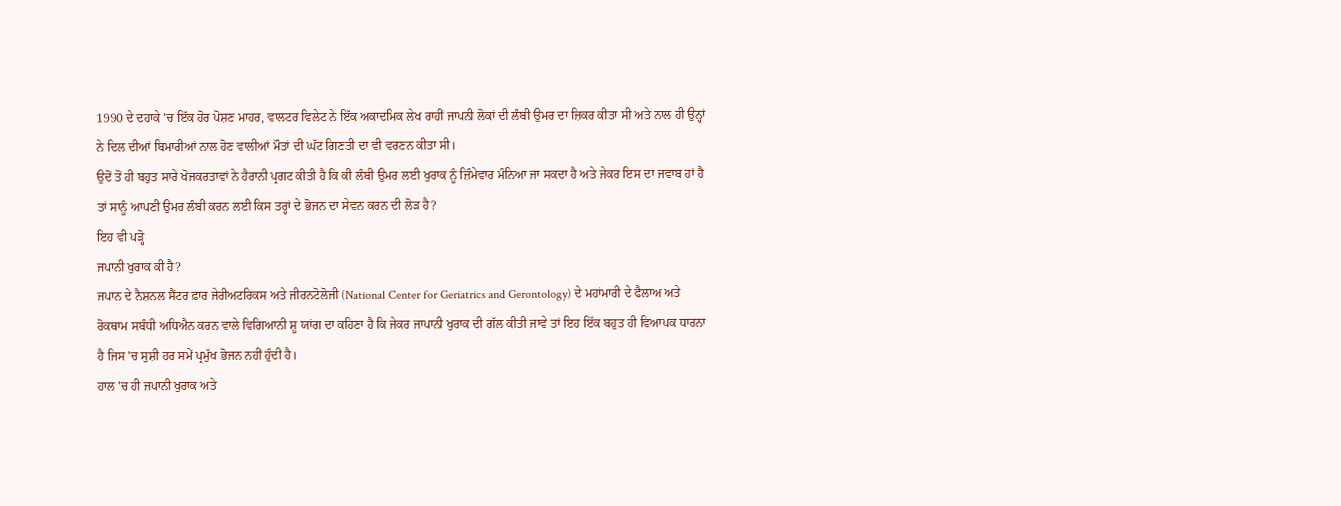1990 ਦੇ ਦਹਾਕੇ 'ਚ ਇੱਕ ਹੋਰ ਪੋਸ਼ਣ ਮਾਹਰ, ਵਾਲਟਰ ਵਿਲੇਟ ਨੇ ਇੱਕ ਅਕਾਦਮਿਕ ਲੇਖ ਰਾਹੀਂ ਜਾਪਨੀ ਲੋਕਾਂ ਦੀ ਲੰਬੀ ਉਮਰ ਦਾ ਜ਼ਿਕਰ ਕੀਤਾ ਸੀ ਅਤੇ ਨਾਲ ਹੀ ਉਨ੍ਹਾਂ ਨੇ ਦਿਲ ਦੀਆਂ ਬਿਮਾਰੀਆਂ ਨਾਲ ਹੋਣ ਵਾਲੀਆਂ ਮੌਤਾਂ ਦੀ ਘੱਟ ਗਿਣਤੀ ਦਾ ਵੀ ਵਰਣਨ ਕੀਤਾ ਸੀ।
ਉਦੋਂ ਤੋਂ ਹੀ ਬਹੁਤ ਸਾਰੇ ਖੋਜਕਰਤਾਵਾਂ ਨੇ ਹੈਰਾਨੀ ਪ੍ਰਗਟ ਕੀਤੀ ਹੈ ਕਿ ਕੀ ਲੰਬੀ ਉਮਰ ਲਈ ਖੁਰਾਕ ਨੂੰ ਜ਼ਿੰਮੇਵਾਰ ਮੰਨਿਆ ਜਾ ਸਕਦਾ ਹੈ ਅਤੇ ਜੇਕਰ ਇਸ ਦਾ ਜਵਾਬ ਹਾਂ ਹੈ ਤਾਂ ਸਾਨੂੰ ਆਪਣੀ ਉਮਰ ਲੰਬੀ ਕਰਨ ਲਈ ਕਿਸ ਤਰ੍ਹਾਂ ਦੇ ਭੋਜਨ ਦਾ ਸੇਵਨ ਕਰਨ ਦੀ ਲੋੜ ਹੈ?
ਇਹ ਵੀ ਪੜ੍ਹੋ
ਜਪਾਨੀ ਖੁਰਾਕ ਕੀ ਹੈ?
ਜਪਾਨ ਦੇ ਨੈਸ਼ਨਲ ਸੈਂਟਰ ਫ਼ਾਰ ਜੇਰੀਅਟਰਿਕਸ ਅਤੇ ਜੀਰਨਟੋਲੋਜੀ (National Center for Geriatrics and Gerontology) ਦੇ ਮਹਾਂਮਾਰੀ ਦੇ ਫੈਲਾਅ ਅਤੇ ਰੋਕਥਾਮ ਸਬੰਧੀ ਅਧਿਐਨ ਕਰਨ ਵਾਲੇ ਵਿਗਿਆਨੀ ਸ਼ੂ ਯਾਂਗ ਦਾ ਕਹਿਣਾ ਹੈ ਕਿ ਜੇਕਰ ਜਾਪਾਨੀ ਖੁਰਾਕ ਦੀ ਗੱਲ ਕੀਤੀ ਜਾਵੇ ਤਾਂ ਇਹ ਇੱਕ ਬਹੁਤ ਹੀ ਵਿਆਪਕ ਧਾਰਨਾ ਹੈ ਜਿਸ 'ਚ ਸੁਸ਼ੀ ਹਰ ਸਮੇਂ ਪ੍ਰਮੁੱਖ ਭੋਜਨ ਨਹੀਂ ਹੁੰਦੀ ਹੈ।
ਹਾਲ 'ਚ ਹੀ ਜਪਾਨੀ ਖੁਰਾਕ ਅਤੇ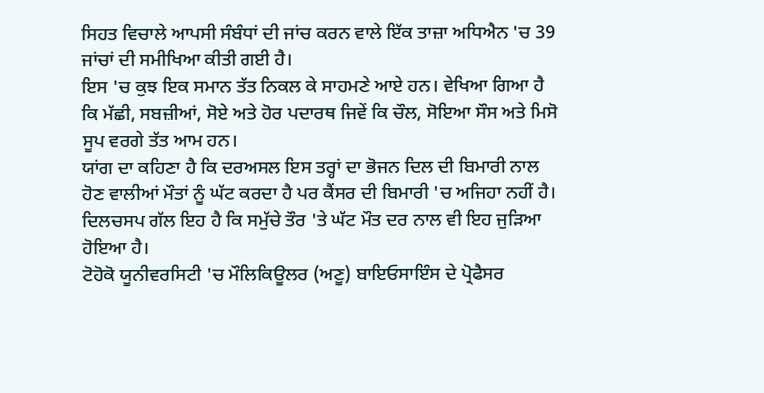ਸਿਹਤ ਵਿਚਾਲੇ ਆਪਸੀ ਸੰਬੰਧਾਂ ਦੀ ਜਾਂਚ ਕਰਨ ਵਾਲੇ ਇੱਕ ਤਾਜ਼ਾ ਅਧਿਐਨ 'ਚ 39 ਜਾਂਚਾਂ ਦੀ ਸਮੀਖਿਆ ਕੀਤੀ ਗਈ ਹੈ।
ਇਸ 'ਚ ਕੁਝ ਇਕ ਸਮਾਨ ਤੱਤ ਨਿਕਲ ਕੇ ਸਾਹਮਣੇ ਆਏ ਹਨ। ਵੇਖਿਆ ਗਿਆ ਹੈ ਕਿ ਮੱਛੀ, ਸਬਜ਼ੀਆਂ, ਸੋਏ ਅਤੇ ਹੋਰ ਪਦਾਰਥ ਜਿਵੇਂ ਕਿ ਚੌਲ, ਸੋਇਆ ਸੌਸ ਅਤੇ ਮਿਸੋ ਸੂਪ ਵਰਗੇ ਤੱਤ ਆਮ ਹਨ।
ਯਾਂਗ ਦਾ ਕਹਿਣਾ ਹੈ ਕਿ ਦਰਅਸਲ ਇਸ ਤਰ੍ਹਾਂ ਦਾ ਭੋਜਨ ਦਿਲ ਦੀ ਬਿਮਾਰੀ ਨਾਲ ਹੋਣ ਵਾਲੀਆਂ ਮੌਤਾਂ ਨੂੰ ਘੱਟ ਕਰਦਾ ਹੈ ਪਰ ਕੈਂਸਰ ਦੀ ਬਿਮਾਰੀ 'ਚ ਅਜਿਹਾ ਨਹੀਂ ਹੈ।
ਦਿਲਚਸਪ ਗੱਲ ਇਹ ਹੈ ਕਿ ਸਮੁੱਚੇ ਤੌਰ 'ਤੇ ਘੱਟ ਮੌਤ ਦਰ ਨਾਲ ਵੀ ਇਹ ਜੁੜਿਆ ਹੋਇਆ ਹੈ।
ਟੋਹੋਕੋ ਯੂਨੀਵਰਸਿਟੀ 'ਚ ਮੌਲਿਕਿਊਲਰ (ਅਣੂ) ਬਾਇਓਸਾਇੰਸ ਦੇ ਪ੍ਰੋਫੈਸਰ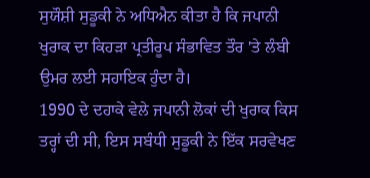ਸੁਯੌਸ਼ੀ ਸੁਡੂਕੀ ਨੇ ਅਧਿਐਨ ਕੀਤਾ ਹੈ ਕਿ ਜਪਾਨੀ ਖੁਰਾਕ ਦਾ ਕਿਹੜਾ ਪ੍ਰਤੀਰੂਪ ਸੰਭਾਵਿਤ ਤੌਰ 'ਤੇ ਲੰਬੀ ਉਮਰ ਲਈ ਸਹਾਇਕ ਹੁੰਦਾ ਹੈ।
1990 ਦੇ ਦਹਾਕੇ ਵੇਲੇ ਜਪਾਨੀ ਲੋਕਾਂ ਦੀ ਖੁਰਾਕ ਕਿਸ ਤਰ੍ਹਾਂ ਦੀ ਸੀ, ਇਸ ਸਬੰਧੀ ਸੁਡੂਕੀ ਨੇ ਇੱਕ ਸਰਵੇਖਣ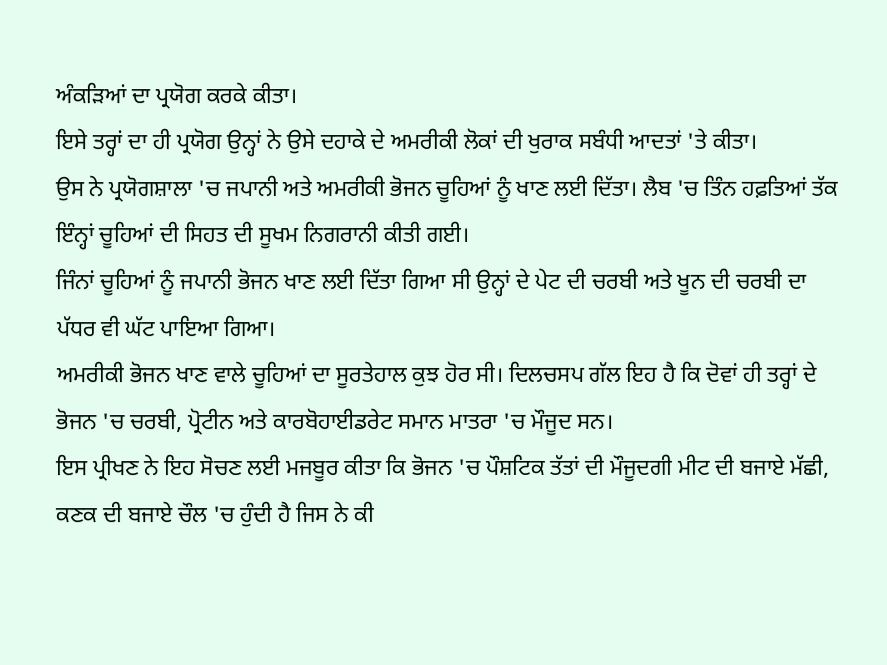ਅੰਕੜਿਆਂ ਦਾ ਪ੍ਰਯੋਗ ਕਰਕੇ ਕੀਤਾ।
ਇਸੇ ਤਰ੍ਹਾਂ ਦਾ ਹੀ ਪ੍ਰਯੋਗ ਉਨ੍ਹਾਂ ਨੇ ਉਸੇ ਦਹਾਕੇ ਦੇ ਅਮਰੀਕੀ ਲੋਕਾਂ ਦੀ ਖੁਰਾਕ ਸਬੰਧੀ ਆਦਤਾਂ 'ਤੇ ਕੀਤਾ।
ਉਸ ਨੇ ਪ੍ਰਯੋਗਸ਼ਾਲਾ 'ਚ ਜਪਾਨੀ ਅਤੇ ਅਮਰੀਕੀ ਭੋਜਨ ਚੂਹਿਆਂ ਨੂੰ ਖਾਣ ਲਈ ਦਿੱਤਾ। ਲੈਬ 'ਚ ਤਿੰਨ ਹਫ਼ਤਿਆਂ ਤੱਕ ਇੰਨ੍ਹਾਂ ਚੂਹਿਆਂ ਦੀ ਸਿਹਤ ਦੀ ਸੂਖਮ ਨਿਗਰਾਨੀ ਕੀਤੀ ਗਈ।
ਜਿੰਨਾਂ ਚੂਹਿਆਂ ਨੂੰ ਜਪਾਨੀ ਭੋਜਨ ਖਾਣ ਲਈ ਦਿੱਤਾ ਗਿਆ ਸੀ ਉਨ੍ਹਾਂ ਦੇ ਪੇਟ ਦੀ ਚਰਬੀ ਅਤੇ ਖੂਨ ਦੀ ਚਰਬੀ ਦਾ ਪੱਧਰ ਵੀ ਘੱਟ ਪਾਇਆ ਗਿਆ।
ਅਮਰੀਕੀ ਭੋਜਨ ਖਾਣ ਵਾਲੇ ਚੂਹਿਆਂ ਦਾ ਸੂਰਤੇਹਾਲ ਕੁਝ ਹੋਰ ਸੀ। ਦਿਲਚਸਪ ਗੱਲ ਇਹ ਹੈ ਕਿ ਦੋਵਾਂ ਹੀ ਤਰ੍ਹਾਂ ਦੇ ਭੋਜਨ 'ਚ ਚਰਬੀ, ਪ੍ਰੋਟੀਨ ਅਤੇ ਕਾਰਬੋਹਾਈਡਰੇਟ ਸਮਾਨ ਮਾਤਰਾ 'ਚ ਮੌਜੂਦ ਸਨ।
ਇਸ ਪ੍ਰੀਖਣ ਨੇ ਇਹ ਸੋਚਣ ਲਈ ਮਜਬੂਰ ਕੀਤਾ ਕਿ ਭੋਜਨ 'ਚ ਪੌਸ਼ਟਿਕ ਤੱਤਾਂ ਦੀ ਮੌਜੂਦਗੀ ਮੀਟ ਦੀ ਬਜਾਏ ਮੱਛੀ, ਕਣਕ ਦੀ ਬਜਾਏ ਚੌਲ 'ਚ ਹੁੰਦੀ ਹੈ ਜਿਸ ਨੇ ਕੀ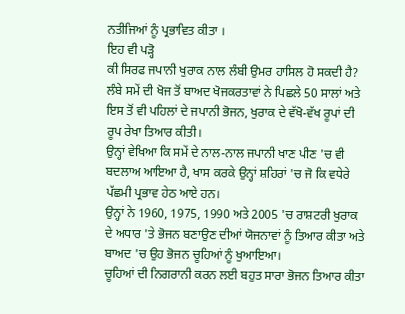ਨਤੀਜਿਆਂ ਨੂੰ ਪ੍ਰਭਾਵਿਤ ਕੀਤਾ ।
ਇਹ ਵੀ ਪੜ੍ਹੋ
ਕੀ ਸਿਰਫ ਜਪਾਨੀ ਖੁਰਾਕ ਨਾਲ ਲੰਬੀ ਉਮਰ ਹਾਸਿਲ ਹੋ ਸਕਦੀ ਹੈ?
ਲੰਬੇ ਸਮੇਂ ਦੀ ਖੋਜ ਤੋਂ ਬਾਅਦ ਖੋਜਕਰਤਾਵਾਂ ਨੇ ਪਿਛਲੇ 50 ਸਾਲਾਂ ਅਤੇ ਇਸ ਤੋਂ ਵੀ ਪਹਿਲਾਂ ਦੇ ਜਪਾਨੀ ਭੋਜਨ, ਖੁਰਾਕ ਦੇ ਵੱਖੋ-ਵੱਖ ਰੂਪਾਂ ਦੀ ਰੂਪ ਰੇਖਾ ਤਿਆਰ ਕੀਤੀ।
ਉਨ੍ਹਾਂ ਵੇਖਿਆ ਕਿ ਸਮੇਂ ਦੇ ਨਾਲ-ਨਾਲ ਜਪਾਨੀ ਖਾਣ ਪੀਣ 'ਚ ਵੀ ਬਦਲਾਅ ਆਇਆ ਹੈ, ਖਾਸ ਕਰਕੇ ਉਨ੍ਹਾਂ ਸ਼ਹਿਰਾਂ 'ਚ ਜੋ ਕਿ ਵਧੇਰੇ ਪੱਛਮੀ ਪ੍ਰਭਾਵ ਹੇਠ ਆਏ ਹਨ।
ਉਨ੍ਹਾਂ ਨੇ 1960, 1975, 1990 ਅਤੇ 2005 'ਚ ਰਾਸ਼ਟਰੀ ਖੁਰਾਕ ਦੇ ਅਧਾਰ 'ਤੇ ਭੋਜਨ ਬਣਾਉਣ ਦੀਆਂ ਯੋਜਨਾਵਾਂ ਨੂੰ ਤਿਆਰ ਕੀਤਾ ਅਤੇ ਬਾਅਦ 'ਚ ਉਹ ਭੋਜਨ ਚੂਹਿਆਂ ਨੂੰ ਖੁਆਇਆ।
ਚੂਹਿਆਂ ਦੀ ਨਿਗਰਾਨੀ ਕਰਨ ਲਈ ਬਹੁਤ ਸਾਰਾ ਭੋਜਨ ਤਿਆਰ ਕੀਤਾ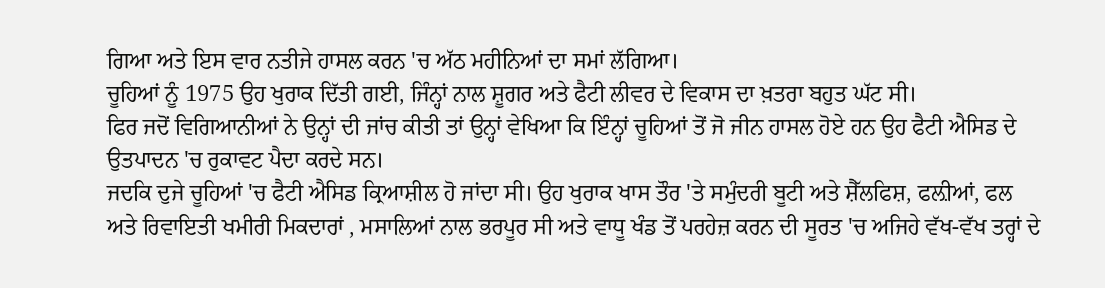ਗਿਆ ਅਤੇ ਇਸ ਵਾਰ ਨਤੀਜੇ ਹਾਸਲ ਕਰਨ 'ਚ ਅੱਠ ਮਹੀਨਿਆਂ ਦਾ ਸਮਾਂ ਲੱਗਿਆ।
ਚੂਹਿਆਂ ਨੂੰ 1975 ਉਹ ਖੁਰਾਕ ਦਿੱਤੀ ਗਈ, ਜਿੰਨ੍ਹਾਂ ਨਾਲ ਸ਼ੂਗਰ ਅਤੇ ਫੈਟੀ ਲੀਵਰ ਦੇ ਵਿਕਾਸ ਦਾ ਖ਼ਤਰਾ ਬਹੁਤ ਘੱਟ ਸੀ।
ਫਿਰ ਜਦੋਂ ਵਿਗਿਆਨੀਆਂ ਨੇ ਉਨ੍ਹਾਂ ਦੀ ਜਾਂਚ ਕੀਤੀ ਤਾਂ ਉਨ੍ਹਾਂ ਵੇਖਿਆ ਕਿ ਇੰਨ੍ਹਾਂ ਚੂਹਿਆਂ ਤੋਂ ਜੋ ਜੀਨ ਹਾਸਲ ਹੋਏ ਹਨ ਉਹ ਫੈਟੀ ਐਸਿਡ ਦੇ ਉਤਪਾਦਨ 'ਚ ਰੁਕਾਵਟ ਪੈਦਾ ਕਰਦੇ ਸਨ।
ਜਦਕਿ ਦੁਜੇ ਚੂਹਿਆਂ 'ਚ ਫੈਟੀ ਐਸਿਡ ਕ੍ਰਿਆਸ਼ੀਲ ਹੋ ਜਾਂਦਾ ਸੀ। ਉਹ ਖੁਰਾਕ ਖਾਸ ਤੌਰ 'ਤੇ ਸਮੁੰਦਰੀ ਬੂਟੀ ਅਤੇ ਸ਼ੈੱਲਫਿਸ਼, ਫਲ਼ੀਆਂ, ਫਲ ਅਤੇ ਰਿਵਾਇਤੀ ਖਮੀਰੀ ਮਿਕਦਾਰਾਂ , ਮਸਾਲਿਆਂ ਨਾਲ ਭਰਪੂਰ ਸੀ ਅਤੇ ਵਾਧੂ ਖੰਡ ਤੋਂ ਪਰਹੇਜ਼ ਕਰਨ ਦੀ ਸੂਰਤ 'ਚ ਅਜਿਹੇ ਵੱਖ-ਵੱਖ ਤਰ੍ਹਾਂ ਦੇ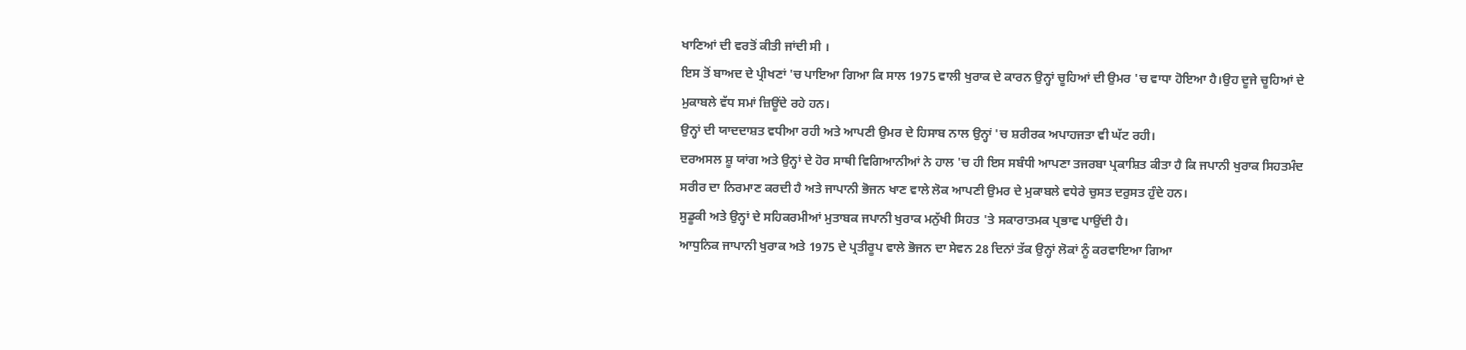ਖਾਣਿਆਂ ਦੀ ਵਰਤੋਂ ਕੀਤੀ ਜਾਂਦੀ ਸੀ ।
ਇਸ ਤੋਂ ਬਾਅਦ ਦੇ ਪ੍ਰੀਖਣਾਂ 'ਚ ਪਾਇਆ ਗਿਆ ਕਿ ਸਾਲ 1975 ਵਾਲੀ ਖੁਰਾਕ ਦੇ ਕਾਰਨ ਉਨ੍ਹਾਂ ਚੂਹਿਆਂ ਦੀ ਉਮਰ 'ਚ ਵਾਧਾ ਹੋਇਆ ਹੈ।ਉਹ ਦੂਜੇ ਚੂਹਿਆਂ ਦੇ ਮੁਕਾਬਲੇ ਵੱਧ ਸਮਾਂ ਜ਼ਿਊਂਦੇ ਰਹੇ ਹਨ।
ਉਨ੍ਹਾਂ ਦੀ ਯਾਦਦਾਸ਼ਤ ਵਧੀਆ ਰਹੀ ਅਤੇ ਆਪਣੀ ਉਮਰ ਦੇ ਹਿਸਾਬ ਨਾਲ ਉਨ੍ਹਾਂ 'ਚ ਸ਼ਰੀਰਕ ਅਪਾਹਜਤਾ ਵੀ ਘੱਟ ਰਹੀ।
ਦਰਅਸਲ ਸ਼ੂ ਯਾਂਗ ਅਤੇ ਉਨ੍ਹਾਂ ਦੇ ਹੋਰ ਸਾਥੀ ਵਿਗਿਆਨੀਆਂ ਨੇ ਹਾਲ 'ਚ ਹੀ ਇਸ ਸਬੰਧੀ ਆਪਣਾ ਤਜਰਬਾ ਪ੍ਰਕਾਸ਼ਿਤ ਕੀਤਾ ਹੈ ਕਿ ਜਪਾਨੀ ਖੁਰਾਕ ਸਿਹਤਮੰਦ ਸਰੀਰ ਦਾ ਨਿਰਮਾਣ ਕਰਦੀ ਹੈ ਅਤੇ ਜਾਪਾਨੀ ਭੋਜਨ ਖਾਣ ਵਾਲੇ ਲੋਕ ਆਪਣੀ ਉਮਰ ਦੇ ਮੁਕਾਬਲੇ ਵਧੇਰੇ ਚੁਸਤ ਦਰੁਸਤ ਹੁੰਦੇ ਹਨ।
ਸੁਡੂਕੀ ਅਤੇ ਉਨ੍ਹਾਂ ਦੇ ਸਹਿਕਰਮੀਆਂ ਮੁਤਾਬਕ ਜਪਾਨੀ ਖੁਰਾਕ ਮਨੁੱਖੀ ਸਿਹਤ 'ਤੇ ਸਕਾਰਾਤਮਕ ਪ੍ਰਭਾਵ ਪਾਉਂਦੀ ਹੈ।
ਆਧੁਨਿਕ ਜਾਪਾਨੀ ਖੁਰਾਕ ਅਤੇ 1975 ਦੇ ਪ੍ਰਤੀਰੂਪ ਵਾਲੇ ਭੋਜਨ ਦਾ ਸੇਵਨ 28 ਦਿਨਾਂ ਤੱਕ ਉਨ੍ਹਾਂ ਲੋਕਾਂ ਨੂੰ ਕਰਵਾਇਆ ਗਿਆ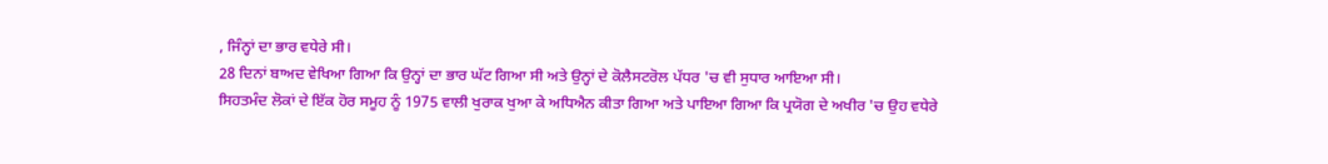, ਜਿੰਨ੍ਹਾਂ ਦਾ ਭਾਰ ਵਧੇਰੇ ਸੀ।
28 ਦਿਨਾਂ ਬਾਅਦ ਵੇਖਿਆ ਗਿਆ ਕਿ ਉਨ੍ਹਾਂ ਦਾ ਭਾਰ ਘੱਟ ਗਿਆ ਸੀ ਅਤੇ ਉਨ੍ਹਾਂ ਦੇ ਕੋਲੈਸਟਰੋਲ ਪੱਧਰ 'ਚ ਵੀ ਸੁਧਾਰ ਆਇਆ ਸੀ।
ਸਿਹਤਮੰਦ ਲੋਕਾਂ ਦੇ ਇੱਕ ਹੋਰ ਸਮੂਹ ਨੂੰ 1975 ਵਾਲੀ ਖੁਰਾਕ ਖੁਆ ਕੇ ਅਧਿਐਨ ਕੀਤਾ ਗਿਆ ਅਤੇ ਪਾਇਆ ਗਿਆ ਕਿ ਪ੍ਰਯੋਗ ਦੇ ਅਖੀਰ 'ਚ ਉਹ ਵਧੇਰੇ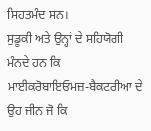ਸਿਹਤਮੰਦ ਸਨ।
ਸੁਡੂਕੀ ਅਤੇ ਉਨ੍ਹਾਂ ਦੇ ਸਹਿਯੋਗੀ ਮੰਨਦੇ ਹਨ ਕਿ ਮਾਈਕਰੋਬਾਇਓਮਜ਼-ਬੈਕਟਰੀਆ ਦੇ ਉਹ ਜੀਨ ਜੋ ਕਿ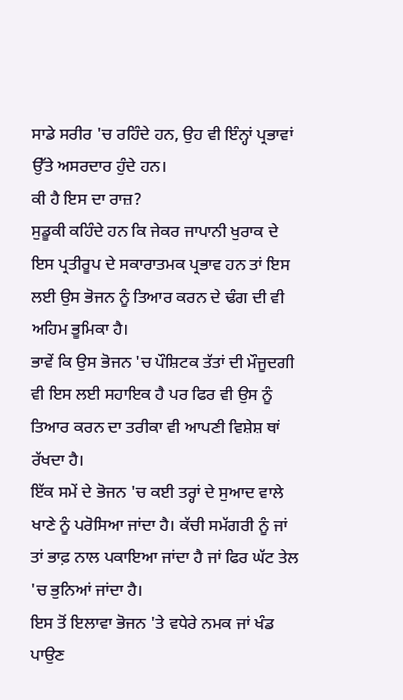ਸਾਡੇ ਸਰੀਰ 'ਚ ਰਹਿੰਦੇ ਹਨ, ਉਹ ਵੀ ਇੰਨ੍ਹਾਂ ਪ੍ਰਭਾਵਾਂ ਉੱਤੇ ਅਸਰਦਾਰ ਹੁੰਦੇ ਹਨ।
ਕੀ ਹੈ ਇਸ ਦਾ ਰਾਜ਼?
ਸੁਡੂਕੀ ਕਹਿੰਦੇ ਹਨ ਕਿ ਜੇਕਰ ਜਾਪਾਨੀ ਖੁਰਾਕ ਦੇ ਇਸ ਪ੍ਰਤੀਰੂਪ ਦੇ ਸਕਾਰਾਤਮਕ ਪ੍ਰਭਾਵ ਹਨ ਤਾਂ ਇਸ ਲਈ ਉਸ ਭੋਜਨ ਨੂੰ ਤਿਆਰ ਕਰਨ ਦੇ ਢੰਗ ਦੀ ਵੀ ਅਹਿਮ ਭੂਮਿਕਾ ਹੈ।
ਭਾਵੇਂ ਕਿ ਉਸ ਭੋਜਨ 'ਚ ਪੌਸ਼ਿਟਕ ਤੱਤਾਂ ਦੀ ਮੌਜੂਦਗੀ ਵੀ ਇਸ ਲਈ ਸਹਾਇਕ ਹੈ ਪਰ ਫਿਰ ਵੀ ਉਸ ਨੂੰ ਤਿਆਰ ਕਰਨ ਦਾ ਤਰੀਕਾ ਵੀ ਆਪਣੀ ਵਿਸ਼ੇਸ਼ ਥਾਂ ਰੱਖਦਾ ਹੈ।
ਇੱਕ ਸਮੇਂ ਦੇ ਭੋਜਨ 'ਚ ਕਈ ਤਰ੍ਹਾਂ ਦੇ ਸੁਆਦ ਵਾਲੇ ਖਾਣੇ ਨੂੰ ਪਰੋਸਿਆ ਜਾਂਦਾ ਹੈ। ਕੱਚੀ ਸਮੱਗਰੀ ਨੂੰ ਜਾਂ ਤਾਂ ਭਾਫ਼ ਨਾਲ ਪਕਾਇਆ ਜਾਂਦਾ ਹੈ ਜਾਂ ਫਿਰ ਘੱਟ ਤੇਲ 'ਚ ਭੁਨਿਆਂ ਜਾਂਦਾ ਹੈ।
ਇਸ ਤੋਂ ਇਲਾਵਾ ਭੋਜਨ 'ਤੇ ਵਧੇਰੇ ਨਮਕ ਜਾਂ ਖੰਡ ਪਾਉਣ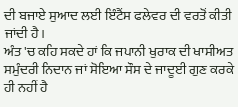ਦੀ ਬਜਾਏ ਸੁਆਦ ਲਈ ਇੰਟੈਂਸ ਫਲੇਵਰ ਦੀ ਵਰਤੋਂ ਕੀਤੀ ਜਾਂਦੀ ਹੈ।
ਅੰਤ 'ਚ ਕਹਿ ਸਕਦੇ ਹਾਂ ਕਿ ਜਪਾਨੀ ਖੁਰਾਕ ਦੀ ਖਾਸੀਅਤ ਸਮੁੰਦਰੀ ਨਿਦਾਨ ਜਾਂ ਸੋਇਆ ਸੌਸ ਦੇ ਜਾਦੂਈ ਗੁਣ ਕਰਕੇ ਹੀ ਨਹੀਂ ਹੈ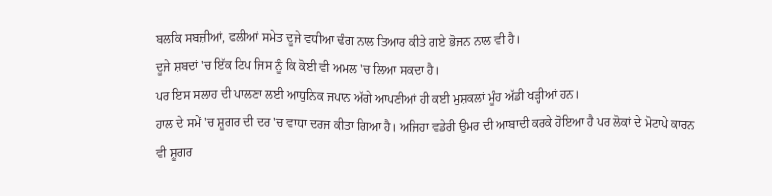ਬਲਕਿ ਸਬਜ਼ੀਆਂ, ਫਲੀਆਂ ਸਮੇਤ ਦੂਜੇ ਵਧੀਆ ਢੰਗ ਨਾਲ ਤਿਆਰ ਕੀਤੇ ਗਏ ਭੋਜਨ ਨਾਲ ਵੀ ਹੈ।
ਦੂਜੇ ਸ਼ਬਦਾਂ 'ਚ ਇੱਕ ਟਿਪ ਜਿਸ ਨੂੰ ਕਿ ਕੋਈ ਵੀ ਅਮਲ 'ਚ ਲਿਆ ਸਕਦਾ ਹੈ।
ਪਰ ਇਸ ਸਲਾਹ ਦੀ ਪਾਲਣਾ ਲਈ ਆਧੁਨਿਕ ਜਪਾਨ ਅੱਗੇ ਆਪਣੀਆਂ ਹੀ ਕਈ ਮੁਸ਼ਕਲਾਂ ਮੂੰਹ ਅੱਡੀ ਖੜ੍ਹੀਆਂ ਹਨ।
ਹਾਲ ਦੇ ਸਮੇਂ 'ਚ ਸ਼ੂਗਰ ਦੀ ਦਰ 'ਚ ਵਾਧਾ ਦਰਜ ਕੀਤਾ ਗਿਆ ਹੈ। ਅਜਿਹਾ ਵਡੇਰੀ ਉਮਰ ਦੀ ਆਬਾਦੀ ਕਰਕੇ ਹੋਇਆ ਹੈ ਪਰ ਲੋਕਾਂ ਦੇ ਮੋਟਾਪੇ ਕਾਰਨ ਵੀ ਸ਼ੂਗਰ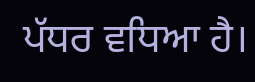ਪੱਧਰ ਵਧਿਆ ਹੈ।